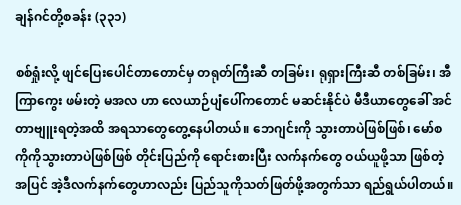ချန်ဂင်တို့စခန်း (၃၃၁)

စစ်ရှုံးလို့ ဖျင်ပြေးပေါင်တာတောင်မှ တရုတ်ကြီးဆီ တခြမ်း၊ ရုရှားကြီးဆီ တစ်ခြမ်း၊ အီကြာကွေး ဖမ်းတဲ့ မအလ ဟာ လေယာဉ်ပျံပေါ်ကတောင် မဆင်းနိုင်ပဲ မီဒီယာတွေခေါ် အင်တာဗျူးရတဲ့အထိ အရသာတွေတွေ့နေပါတယ်။ ဘေဂျင်းကို သွားတာပဲဖြစ်ဖြစ်၊ မော်စကိုကိုသွားတာပဲဖြစ်ဖြစ် တိုင်းပြည်ကို ရောင်းစားပြီး လက်နက်တွေ ဝယ်ယူဖို့သာ ဖြစ်တဲ့အပြင် အဲ့ဒီလက်နက်တွေဟာလည်း ပြည်သူကိုသတ်ဖြတ်ဖို့အတွက်သာ ရည်ရွယ်ပါတယ်။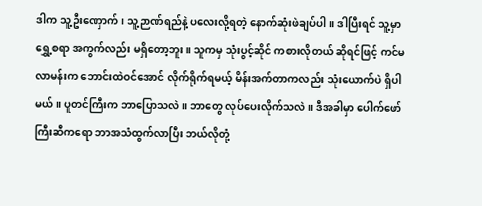ဒါက သူ့ဦးဏှောက်၊ သူ့ဉာဏ်ရည်နဲ့ ပလေးလို့ရတဲ့ နောက်ဆုံးဖဲချပ်ပါ။ ဒါပြီးရင် သူ့မှာ ရွှေ့စရာ အကွက်လည်း မရှိတော့ဘူး။ သူကမှ သုံးပွင့်ဆိုင် ကစားလိုတယ် ဆိုရင်ဖြင့် ကင်မလာမန်းက ဘောင်းထဲဝင်အောင် လိုက်ရိုက်ရမယ့် မိန်းအက်တာကလည်း သုံးယောက်ပဲ ရှိပါမယ်။ ပူတင်ကြီးက ဘာပြောသလဲ။ ဘာတွေ လုပ်ပေးလိုက်သလဲ။ ဒီအခါမှာ ပေါက်ဖော်ကြီးဆီကရော ဘာအသံထွက်လာပြီး ဘယ်လိုတုံ့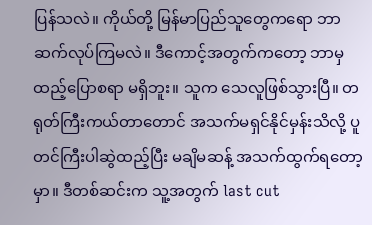ပြန်သလဲ။ ကိုယ်တို့ မြန်မာပြည်သူတွေကရော ဘာဆက်လုပ်ကြမလဲ။ ဒီကောင့်အတွက်ကတော့ ဘာမှ ထည့်ပြောစရာ မရှိဘူး။ သူက သေလူဖြစ်သွားပြီ။ တရုတ်ကြီးကယ်တာတောင် အသက်မရှင်နိုင်မှန်းသိလို့ ပူတင်ကြီးပါဆွဲထည့်ပြီး မချိမဆန့် အသက်ထွက်ရတော့မှာ။ ဒီတစ်ဆင်းက သူ့အတွက် last cut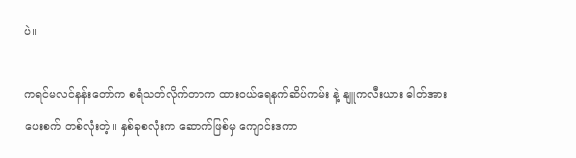ပဲ။

ကရင်မလင်နန်းတော်က စရံသတ်လိုက်တာက ထားဝယ်ရေနက်ဆိပ်ကမ်း နဲ့ နျူကလီးယား ဓါတ်အားပေးစက် တစ်လုံးတဲ့။ နှစ်ခုစလုံးက ဆောက်ဖြစ်မှ ကျောင်းဒကာ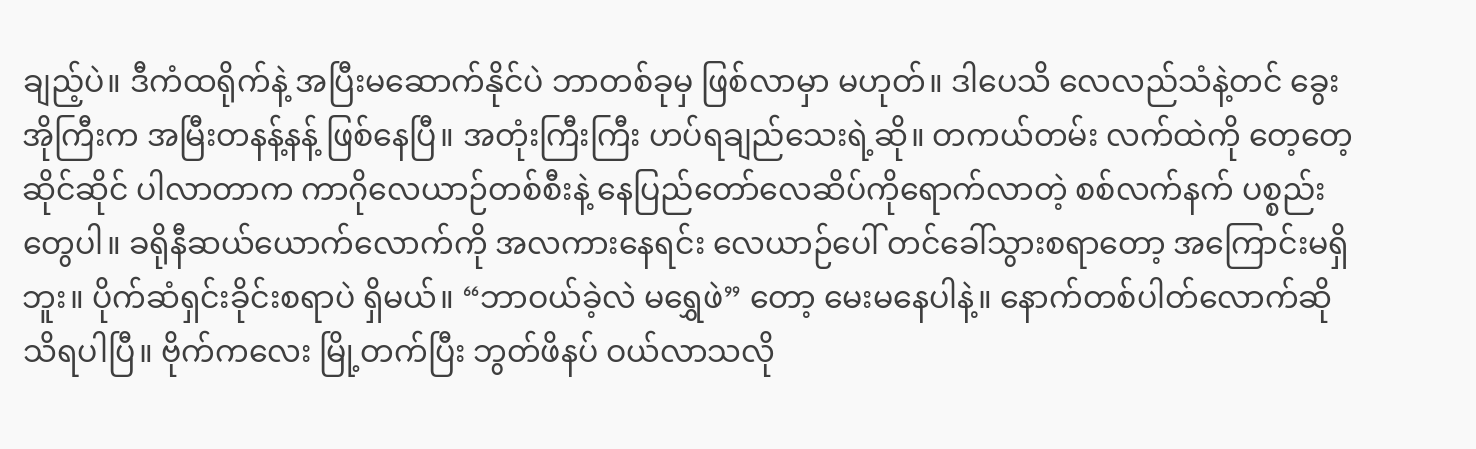ချည့်ပဲ။ ဒီကံထရိုက်နဲ့ အပြီးမဆောက်နိုင်ပဲ ဘာတစ်ခုမှ ဖြစ်လာမှာ မဟုတ်။ ဒါပေသိ လေလည်သံနဲ့တင် ခွေးအိုကြီးက အမြီးတနန့်နန့် ဖြစ်နေပြီ။ အတုံးကြီးကြီး ဟပ်ရချည်သေးရဲ့ဆို။ တကယ်တမ်း လက်ထဲကို တေ့တေ့ဆိုင်ဆိုင် ပါလာတာက ကာဂိုလေယာဉ်တစ်စီးနဲ့ နေပြည်တော်လေဆိပ်ကိုရောက်လာတဲ့ စစ်လက်နက် ပစ္စည်းတွေပါ။ ခရိုနီဆယ်ယောက်လောက်ကို အလကားနေရင်း လေယာဉ်ပေါ် တင်ခေါ်သွားစရာတော့ အကြောင်းမရှိဘူး။ ပိုက်ဆံရှင်းခိုင်းစရာပဲ ရှိမယ်။ “ဘာဝယ်ခဲ့လဲ မရွှေဖဲ” တော့ မေးမနေပါနဲ့။ နောက်တစ်ပါတ်လောက်ဆို သိရပါပြီ။ ဗိုက်ကလေး မြို့တက်ပြီး ဘွတ်ဖိနပ် ဝယ်လာသလို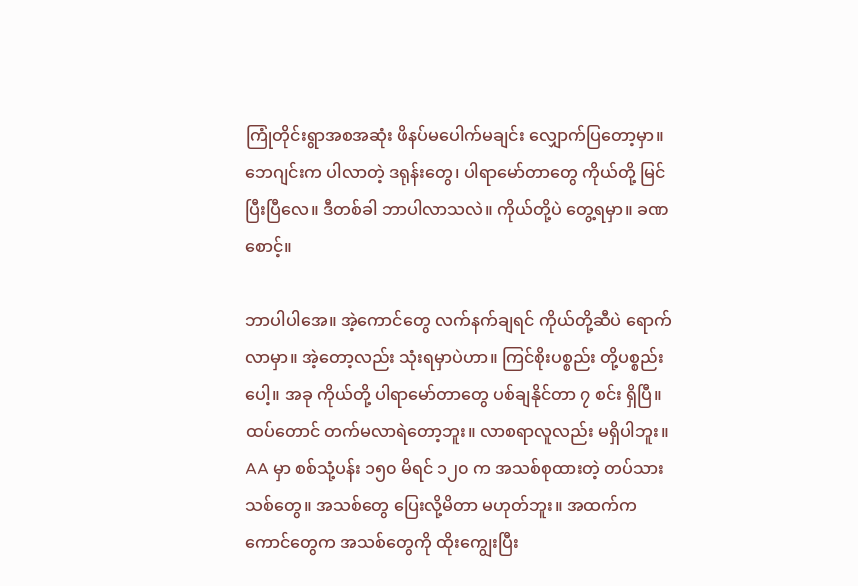ကြုံတိုင်းရွာအစအဆုံး ဖိနပ်မပေါက်မချင်း လျှောက်ပြတော့မှာ။ ဘေဂျင်းက ပါလာတဲ့ ဒရုန်းတွေ၊ ပါရာမော်တာတွေ ကိုယ်တို့ မြင်ပြီးပြီလေ။ ဒီတစ်ခါ ဘာပါလာသလဲ။ ကိုယ်တို့ပဲ တွေ့ရမှာ။ ခဏစောင့်။

ဘာပါပါအေ။ အဲ့ကောင်တွေ လက်နက်ချရင် ကိုယ်တို့ဆီပဲ ရောက်လာမှာ။ အဲ့တော့လည်း သုံးရမှာပဲဟာ။ ကြင်စိုးပစ္စည်း တို့ပစ္စည်းပေါ့။ အခု ကိုယ်တို့ ပါရာမော်တာတွေ ပစ်ချနိုင်တာ ၇ စင်း ရှိပြီ။ ထပ်တောင် တက်မလာရဲတော့ဘူး။ လာစရာလူလည်း မရှိပါဘူး။ AA မှာ စစ်သုံ့ပန်း ၁၅၀ မိရင် ၁၂၀ က အသစ်စုထားတဲ့ တပ်သားသစ်တွေ။ အသစ်တွေ ပြေးလို့မိတာ မဟုတ်ဘူး။ အထက်ကကောင်တွေက အသစ်တွေကို ထိုးကျွေးပြီး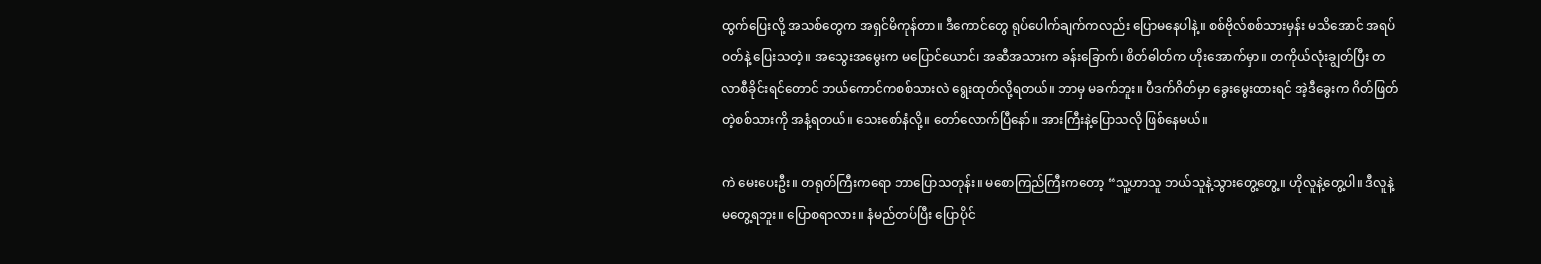ထွက်ပြေးလို့ အသစ်တွေက အရှင်မိကုန်တာ။ ဒီကောင်တွေ ရုပ်ပေါက်ချက်ကလည်း ပြောမနေပါနဲ့။ စစ်ဗိုလ်စစ်သားမှန်း မသိအောင် အရပ် ဝတ်နဲ့ ပြေးသတဲ့။ အသွေးအမွေးက မပြောင်ယောင်၊ အဆီအသားက ခန်းခြောက်၊ စိတ်ဓါတ်က ဟိုးအောက်မှာ။ တကိုယ်လုံးချွတ်ပြီး တလာစီခိုင်းရင်တောင် ဘယ်ကောင်ကစစ်သားလဲ ရွေးထုတ်လို့ရတယ်။ ဘာမှ မခက်ဘူး။ ပီဒက်ဂိတ်မှာ ခွေးမွေးထားရင် အဲ့ဒီခွေးက ဂိတ်ဖြတ် တဲ့စစ်သားကို အနံ့ရတယ်။ သေးစော်နံလို့။ တော်လောက်ပြီနော်။ အားကြီးနဲ့ပြောသလို ဖြစ်နေမယ်။

ကဲ မေးပေးဦး။ တရုတ်ကြီးကရော ဘာပြောသတုန်း။ မစောကြည်ကြီးကတော့ “သူ့ဟာသူ ဘယ်သူနဲ့သွားတွေ့တွေ့။ ဟိုလူနဲ့တွေ့ပါ။ ဒီလူနဲ့ မတွေ့ရဘူး။ ပြောစရာလား။ နံမည်တပ်ပြီး ပြောပိုင်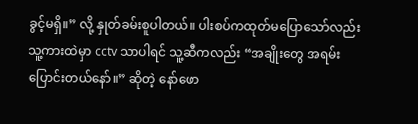ခွင့်မရှိ။” လို့ နှုတ်ခမ်းစူပါတယ်။ ပါးစပ်ကထုတ်မပြောသော်လည်း သူ့ကားထဲမှာ cctv သာပါရင် သူ့ဆီကလည်း “အချိုးတွေ အရမ်းပြောင်းတယ်နော်။” ဆိုတဲ့ နော်ဖော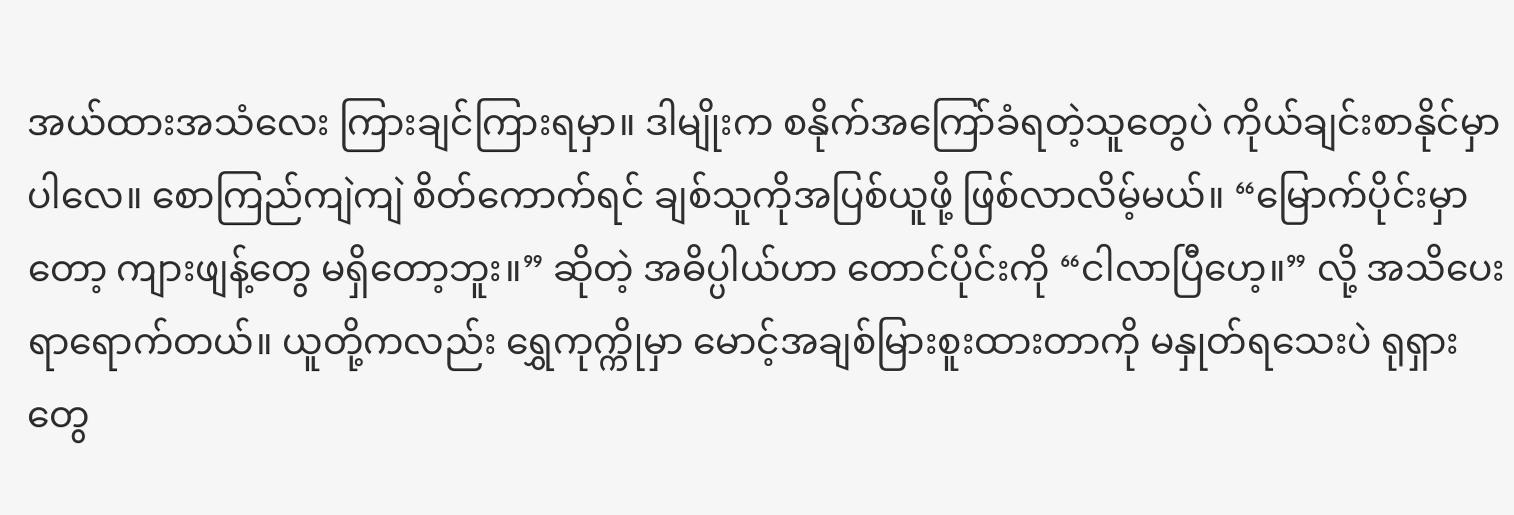အယ်ထားအသံလေး ကြားချင်ကြားရမှာ။ ဒါမျိုးက စနိုက်အကြော်ခံရတဲ့သူတွေပဲ ကိုယ်ချင်းစာနိုင်မှာပါလေ။ စောကြည်ကျဲကျဲ စိတ်ကောက်ရင် ချစ်သူကိုအပြစ်ယူဖို့ ဖြစ်လာလိမ့်မယ်။ “မြောက်ပိုင်းမှာတော့ ကျားဖျန့်တွေ မရှိတော့ဘူး။” ဆိုတဲ့ အဓိပ္ပါယ်ဟာ တောင်ပိုင်းကို “ငါလာပြီဟေ့။” လို့ အသိပေးရာရောက်တယ်။ ယူတို့ကလည်း ရွှေကုက္ကိုမှာ မောင့်အချစ်မြားစူးထားတာကို မနှုတ်ရသေးပဲ ရုရှားတွေ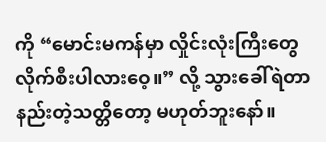ကို “မောင်းမကန်မှာ လှိုင်းလုံးကြီးတွေ လိုက်စီးပါလားဝေ့။” လို့ သွားခေါ်ရဲတာ နည်းတဲ့သတ္တိတော့ မဟုတ်ဘူးနော်။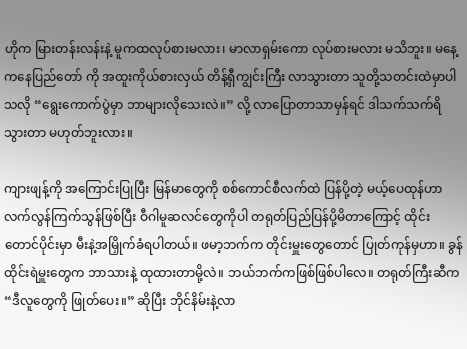ဟိုက မြားတန်းလန်းနဲ့ မူကထလုပ်စားမလား၊ မာလာရှမ်းကော လုပ်စားမလား မသိဘူး။ မနေ့ကနေပြည်တော် ကို အထူးကိုယ်စားလှယ် တိန့်ရှီကျွင်းကြီး လာသွားတာ သူတို့သတင်းထဲမှာပါသလို “ရွေးကောက်ပွဲမှာ ဘာများလိုသေးလဲ။” လို့ လာပြောတာသာမှန်ရင် ဒါသက်သက်ရိသွားတာ မဟုတ်ဘူးလား။

ကျားဖျန့်ကို အကြောင်းပြုပြီး မြန်မာတွေကို စစ်ကောင်စီလက်ထဲ ပြန်ပို့တဲ့ မယ့်ပေထုန်ဟာ လက်လွန်ကြက်သွန်ဖြစ်ပြီး ဝီဂါမူဆလင်တွေကိုပါ တရုတ်ပြည်ပြန်ပို့မိတာကြောင့် ထိုင်းတောင်ပိုင်းမှာ မီးနဲ့အမြှိုက်ခံရပါတယ်။ ဖမာ့ဘက်က တိုင်းမှူးတွေတောင် ပြုတ်ကုန်မှဟာ။ ခွန်ထိုင်းရဲမှူးတွေက ဘာသားနဲ့ ထုထားတာမို့လဲ။ ဘယ်ဘက်ကဖြစ်ဖြစ်ပါလေ။ တရုတ်ကြီးဆီက “ဒီလူတွေကို ဖြုတ်ပေး။” ဆိုပြီး ဘိုင်နိမ်းနဲ့လာ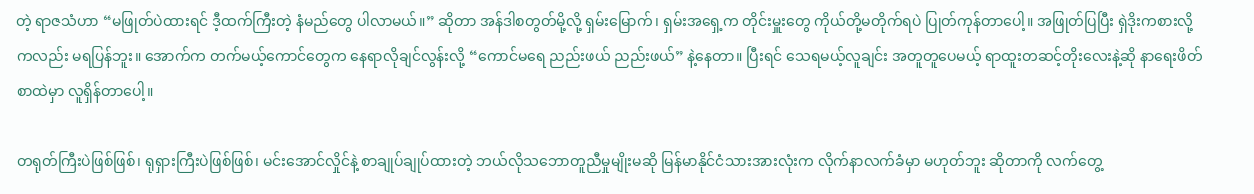တဲ့ ရာဇသံဟာ “မဖြုတ်ပဲထားရင် ဒီ့ထက်ကြီးတဲ့ နံမည်တွေ ပါလာမယ်။” ဆိုတာ အန်ဒါစတွတ်မို့လို့ ရှမ်းမြောက်၊ ရှမ်းအရှေ့က တိုင်းမှူးတွေ ကိုယ်တို့မတိုက်ရပဲ ပြုတ်ကုန်တာပေါ့။ အဖြုတ်ပြပြီး ရှဲဒိုးကစားလို့ကလည်း မရပြန်ဘူး။ အောက်က တက်မယ့်ကောင်တွေက နေရာလိုချင်လွန်းလို့ “ကောင်မရေ ညည်းဖယ် ညည်းဖယ်” နဲ့နေတာ။ ပြီးရင် သေရမယ့်လူချင်း အတူတူပေမယ့် ရာထူးတဆင့်တိုးလေးနဲ့ဆို နာရေးဖိတ်စာထဲမှာ လူရှိန်တာပေါ့။

တရုတ်ကြီးပဲဖြစ်ဖြစ်၊ ရုရှားကြီးပဲဖြစ်ဖြစ်၊ မင်းအောင်လှိုင်နဲ့ စာချုပ်ချုပ်ထားတဲ့ ဘယ်လိုသဘောတူညီမှုမျိုးမဆို မြန်မာနိုင်ငံသားအားလုံးက လိုက်နာလက်ခံမှာ မဟုတ်ဘူး ဆိုတာကို လက်တွေ့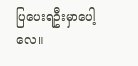ပြပေးရဦးမှာပေါ့လေ။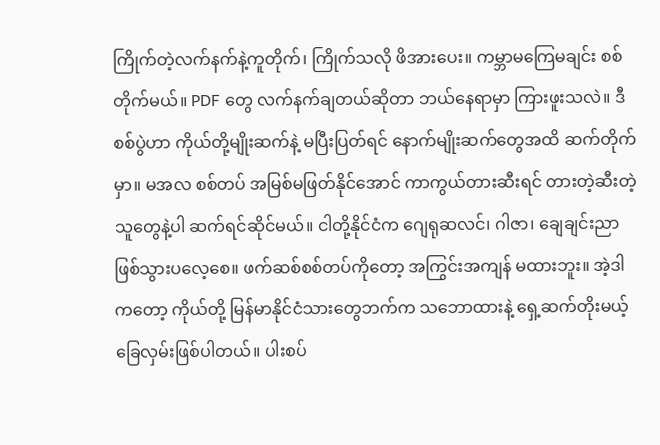ကြိုက်တဲ့လက်နက်နဲ့ကူတိုက်၊ ကြိုက်သလို ဖိအားပေး။ ကမ္ဘာမကြေမချင်း စစ်တိုက်မယ်။ PDF တွေ လက်နက်ချတယ်ဆိုတာ ဘယ်နေရာမှာ ကြားဖူးသလဲ။ ဒီစစ်ပွဲဟာ ကိုယ်တို့မျိုးဆက်နဲ့ မပြီးပြတ်ရင် နောက်မျိုးဆက်တွေအထိ ဆက်တိုက်မှာ။ မအလ စစ်တပ် အမြစ်မဖြတ်နိုင်အောင် ကာကွယ်တားဆီးရင် တားတဲ့ဆီးတဲ့သူတွေနဲ့ပါ ဆက်ရင်ဆိုင်မယ်။ ငါတို့နိုင်ငံက ဂျေရုဆလင်၊ ဂါဇာ၊ ချေချင်းညာ ဖြစ်သွားပလေ့စေ။ ဖက်ဆစ်စစ်တပ်ကိုတော့ အကြွင်းအကျန် မထားဘူး။ အဲ့ဒါကတော့ ကိုယ်တို့ မြန်မာနိုင်ငံသားတွေဘက်က သဘောထားနဲ့ ရှေ့ဆက်တိုးမယ့်ခြေလှမ်းဖြစ်ပါတယ်။ ပါးစပ်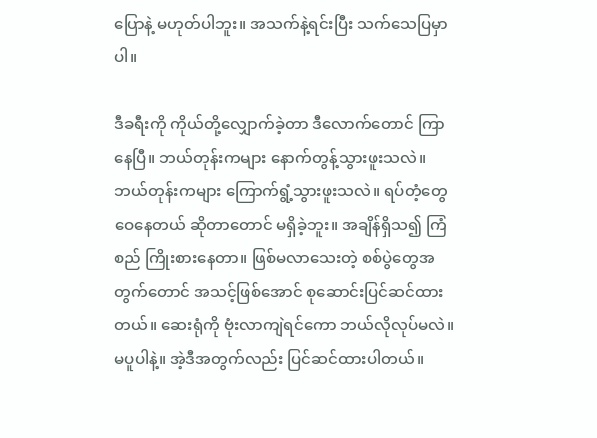ပြောနဲ့ မဟုတ်ပါဘူး။ အသက်နဲ့ရင်းပြီး သက်သေပြမှာပါ။

ဒီခရီးကို ကိုယ်တို့လျှောက်ခဲ့တာ ဒီလောက်တောင် ကြာနေပြီ။ ဘယ်တုန်းကများ နောက်တွန့်သွားဖူးသလဲ။ ဘယ်တုန်းကများ ကြောက်ရွံ့သွားဖူးသလဲ။ ရပ်တံ့တွေဝေနေတယ် ဆိုတာတောင် မရှိခဲ့ဘူး။ အချိန်ရှိသ၍ ကြံစည် ကြိုးစားနေတာ။ ဖြစ်မလာသေးတဲ့ စစ်ပွဲတွေအတွက်တောင် အသင့်ဖြစ်အောင် စုဆောင်းပြင်ဆင်ထားတယ်။ ဆေးရုံကို ဗုံးလာကျဲရင်ကော ဘယ်လိုလုပ်မလဲ။ မပူပါနဲ့။ အဲ့ဒီအတွက်လည်း ပြင်ဆင်ထားပါတယ်။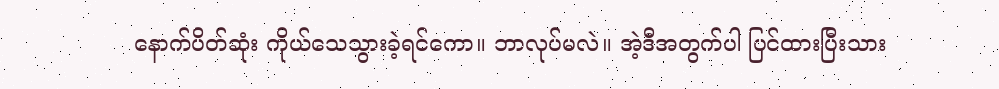နောက်ပိတ်ဆုံး ကိုယ်သေသွားခဲ့ရင်ကော။ ဘာလုပ်မလဲ။ အဲ့ဒီအတွက်ပါ ပြင်ထားပြီးသား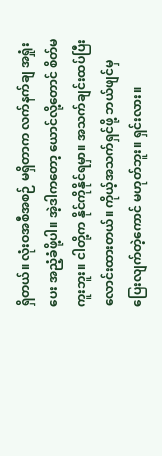ရှိတယ်။ လုံးဝအစီအစဉ် မရှိတာက လက်နက်ချ အရှုံးပေး အညံ့ခံဖို့ပါ။ အဲ့ဒါကတော့ ယောင်လို့တောင် စိတ်မကူးဘူး။ ငါတို့က နိုင်ကိုနိုင်ရမှာ။ အသက်ချင်းထပ်ပြီး လောင်းထားတယ်။ ကိုယ့်အသက်ရှင်ဖို့ ဘယ်ဖျင်မှ ပြေးလျက်တဲ့ကောင် မဟုတ်ဘူး။ ရှင်းလား။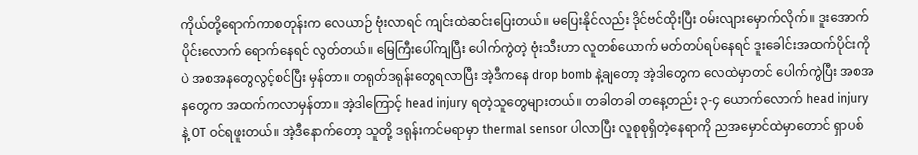ကိုယ်တို့ရောက်ကာစတုန်းက လေယာဉ် ဗုံးလာရင် ကျင်းထဲဆင်းပြေးတယ်။ မပြေးနိုင်လည်း ဒိုင်ဗင်ထိုးပြီး ဝမ်းလျားမှောက်လိုက်။ ဒူးအောက်ပိုင်းလောက် ရောက်နေရင် လွတ်တယ်။ မြေကြီးပေါ်ကျပြီး ပေါက်ကွဲတဲ့ ဗုံးသီးဟာ လူတစ်ယောက် မတ်တပ်ရပ်နေရင် ဒူးခေါင်းအထက်ပိုင်းကိုပဲ အစအနတွေလွင့်စင်ပြီး မှန်တာ။ တရုတ်ဒရုန်းတွေရလာပြီး အဲ့ဒီကနေ drop bomb နဲ့ချတော့ အဲ့ဒါတွေက လေထဲမှာတင် ပေါက်ကွဲပြီး အစအနတွေက အထက်ကလာမှန်တာ။ အဲ့ဒါကြောင့် head injury ရတဲ့သူတွေများတယ်။ တခါတခါ တနေ့တည်း ၃-၄ ယောက်လောက် head injury နဲ့ OT ဝင်ရဖူးတယ်။ အဲ့ဒီနောက်တော့ သူတို့ ဒရုန်းကင်မရာမှာ thermal sensor ပါလာပြီး လူစုစုရှိတဲ့နေရာကို ညအမှောင်ထဲမှာတောင် ရှာပစ်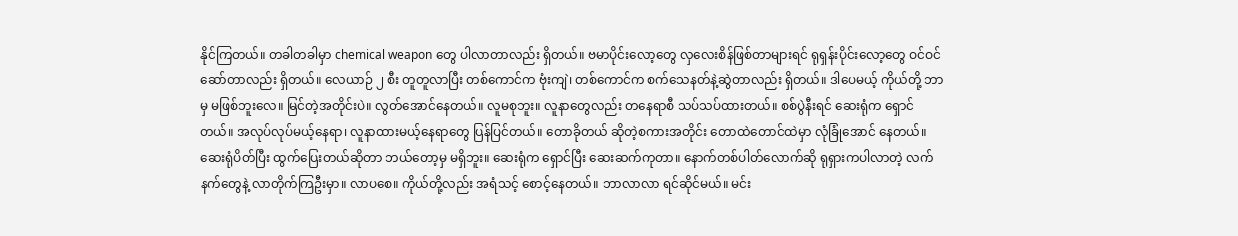နိုင်ကြတယ်။ တခါတခါမှာ chemical weapon တွေ ပါလာတာလည်း ရှိတယ်။ ဗမာပိုင်းလော့တွေ လှလေးစိန်ဖြစ်တာများရင် ရုရှန်းပိုင်းလော့တွေ ဝင်ဝင်ဆော်တာလည်း ရှိတယ်။ လေယာဉ် ၂ စီး တူတူလာပြီး တစ်ကောင်က ဗုံးကျဲ၊ တစ်ကောင်က စက်သေနတ်နဲ့ဆွဲတာလည်း ရှိတယ်။ ဒါပေမယ့် ကိုယ်တို့ ဘာမှ မဖြစ်ဘူးလေ။ မြင်တဲ့အတိုင်းပဲ။ လွတ်အောင်နေတယ်။ လူမစုဘူး။ လူနာတွေလည်း တနေရာစီ သပ်သပ်ထားတယ်။ စစ်ပွဲနီးရင် ဆေးရုံက ရှောင်တယ်။ အလုပ်လုပ်မယ့်နေရာ၊ လူနာထားမယ့်နေရာတွေ ပြန်ပြင်တယ်။ တောခိုတယ် ဆိုတဲ့စကားအတိုင်း တောထဲတောင်ထဲမှာ လုံခြုံအောင် နေတယ်။ ဆေးရုံပိတ်ပြီး ထွက်ပြေးတယ်ဆိုတာ ဘယ်တော့မှ မရှိဘူး။ ဆေးရုံက ရှောင်ပြီး ဆေးဆက်ကုတာ။ နောက်တစ်ပါတ်လောက်ဆို ရုရှားကပါလာတဲ့ လက်နက်တွေနဲ့ လာတိုက်ကြဦးမှာ။ လာပစေ။ ကိုယ်တို့လည်း အရံသင့် စောင့်နေတယ်။ ဘာလာလာ ရင်ဆိုင်မယ်။ မင်း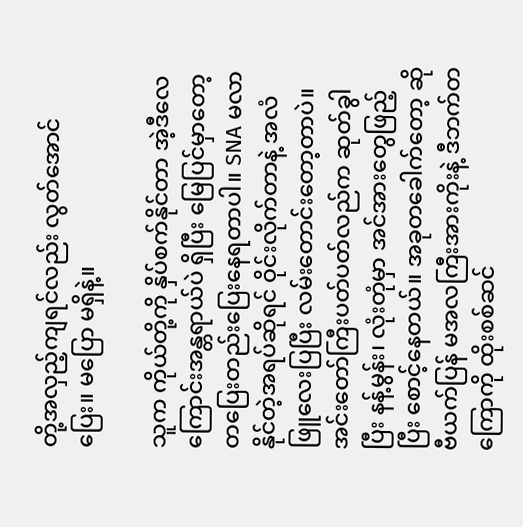တို့အလှည့်ကျရင်လည်း လွတ်အောင်ပြေး။ မပြော မရှိနဲ့။

သူက ကိုယ်တို့ကို နှိပ်စက်နိုင်တာ အဲ့ဒီလေကြောင်းအန္တရာယ်ပဲ ရှိပြီး မြေပြင်မှာတော့ တပြေးတည်းပြေးနေရတာပါ။ SNA မလာနိုင်တဲ့အရပ်ဆိုရင် ဝိုင်းလိုက်တာနဲ့ အလံဖြူလေးပြပြီး လမ်းတောင်းတော့တာပဲ။ အင်းတော်ကြီးပတ်ပတ်လည်က ဆုတ်ခွါပြီး နန့်မွန်း၊ လုံးတုံမှာ အင်အားတွေဖြည့်ပြီး စောင့်နေတယ်။ အခုတခေါက်တော့ ဆိုဗီယက်ပြန် မအလကြီးအားကိုးနဲ့ ဒီဘက်တကြောကို ထိုးစစ်ဆင်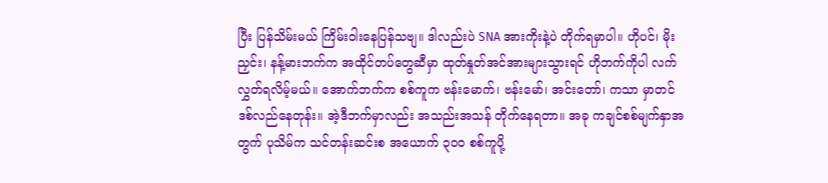ပြီး ပြန်သိမ်းမယ် ကြိမ်းဝါးနေပြန်သဗျ။ ဒါလည်းပဲ SNA အားကိုးနဲ့ပဲ တိုက်ရမှာပါ။ ဟိုပင်၊ မိုးညှင်း၊ နန့်မားဘက်က အထိုင်တပ်တွေဆီမှာ ထုတ်နှုတ်အင်အားများသွားရင် ဟိုဘက်ကိုပါ လက်လွှတ်ရလိမ့်မယ်။ အောက်ဘက်က စစ်ကူက ဗန်းမောက်၊ ဗန်းမော်၊ အင်းတော်၊ ကသာ မှာတင် ဒစ်လည်နေတုန်း။ အဲ့ဒီဘက်မှာလည်း အသည်းအသန် တိုက်နေရတာ။ အခု ကချင်စစ်မျက်နှာအတွက် ပုသိမ်က သင်တန်းဆင်းစ အယောက် ၃၀၀ စစ်ကူပို့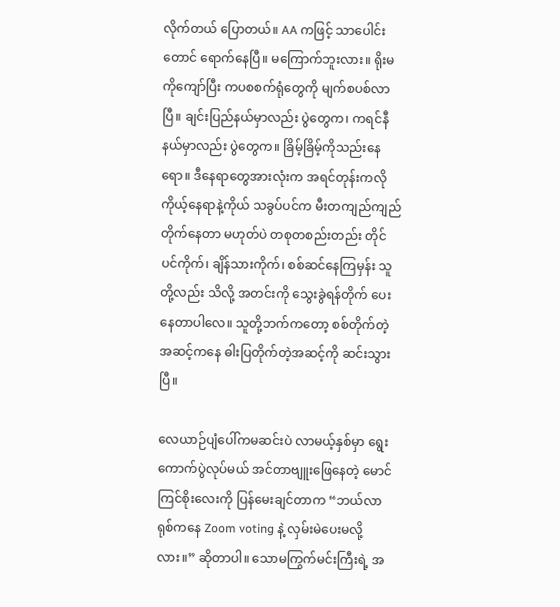လိုက်တယ် ပြောတယ်။ AA ကဖြင့် သာပေါင်းတောင် ရောက်နေပြီ။ မကြောက်ဘူးလား။ ရိုးမကိုကျော်ပြီး ကပစစက်ရုံတွေကို မျက်စပစ်လာပြီ။ ချင်းပြည်နယ်မှာလည်း ပွဲတွေက၊ ကရင်နီနယ်မှာလည်း ပွဲတွေက။ ခြိမ့်ခြိမ့်ကိုသည်းနေရော။ ဒီနေရာတွေအားလုံးက အရင်တုန်းကလို ကိုယ့်နေရာနဲ့ကိုယ် သခွပ်ပင်က မီးတကျည်ကျည် တိုက်နေတာ မဟုတ်ပဲ တစုတစည်းတည်း တိုင်ပင်ကိုက်၊ ချိန်သားကိုက်၊ စစ်ဆင်နေကြမှန်း သူတို့လည်း သိလို့ အတင်းကို သွေးခွဲရန်တိုက် ပေးနေတာပါလေ။ သူတို့ဘက်ကတော့ စစ်တိုက်တဲ့အဆင့်ကနေ ဓါးပြတိုက်တဲ့အဆင့်ကို ဆင်းသွားပြီ။

လေယာဉ်ပျံပေါ်ကမဆင်းပဲ လာမယ့်နှစ်မှာ ရွေးကောက်ပွဲလုပ်မယ် အင်တာဗျူးဖြေနေတဲ့ မောင်ကြင်စိုးလေးကို ပြန်မေးချင်တာက “ဘယ်လာရုစ်ကနေ Zoom voting နဲ့ လှမ်းမဲပေးမလို့လား။” ဆိုတာပါ။ သောမကြွက်မင်းကြီးရဲ့ အ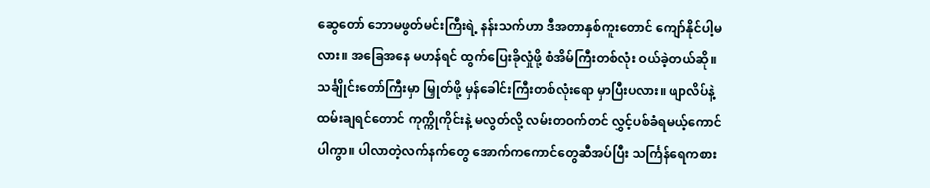ဆွေတော် ဘောမဖွတ်မင်းကြီးရဲ့ နန်းသက်ဟာ ဒီအတာနှစ်ကူးတောင် ကျော်နိုင်ပါ့မလား။ အခြေအနေ မဟန်ရင် ထွက်ပြေးခိုလှုံဖို့ စံအိမ်ကြီးတစ်လုံး ဝယ်ခဲ့တယ်ဆို။ သင်္ချိုင်းတော်ကြီးမှာ မြှုတ်ဖို့ မှန်ခေါင်းကြီးတစ်လုံးရော မှာပြီးပလား။ ဖျာလိပ်နဲ့ ထမ်းချရင်တောင် ကုက္ကိုကိုင်းနဲ့ မလွတ်လို့ လမ်းတဝက်တင် လွှင့်ပစ်ခံရမယ့်ကောင်ပါကွာ။ ပါလာတဲ့လက်နက်တွေ အောက်ကကောင်တွေဆီအပ်ပြီး သင်္ကြန်ရေကစား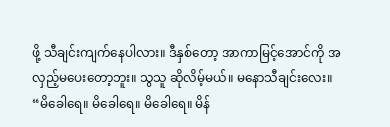ဖို့ သီချင်းကျက်နေပါလား။ ဒီနှစ်တော့ အာကာမြင့်အောင်ကို အလှည့်မပေးတော့ဘူး။ သွသူ ဆိုလိမ့်မယ်။ မနောသီချင်းလေး။ “မိခေါရေ။ မိခေါရေ။ မိခေါရေ။ မိန်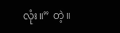လုံး။” တဲ့။